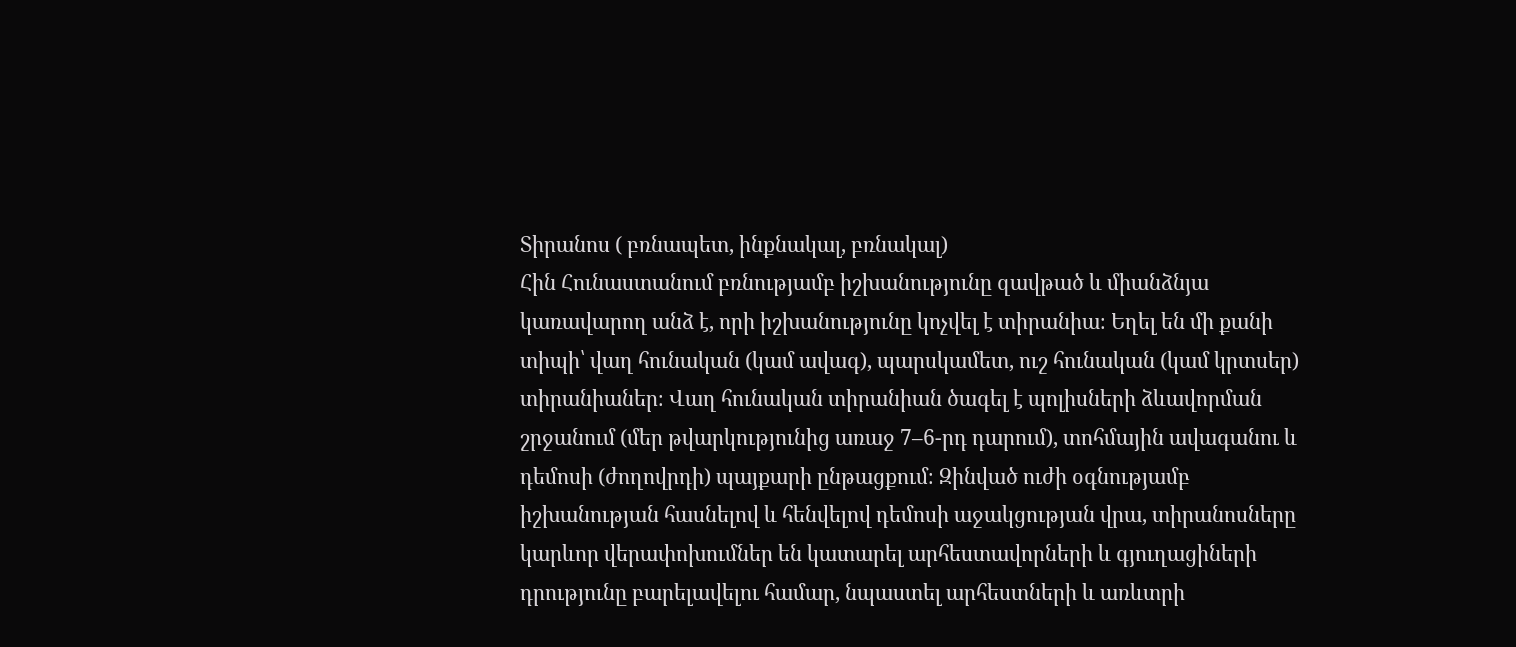Տիրանոս ( բռնապետ, ինքնակալ, բռնակալ)
Հին Հունաստանում բռնությամբ իշխանությունը զավթած և միանձնյա կառավարող անձ է, որի իշխանությունը կոչվել է տիրանիա։ Եղել են մի քանի տիպի՝ վաղ հունական (կամ ավագ), պարսկամետ, ուշ հունական (կամ կրտսեր) տիրանիաներ։ Վաղ հունական տիրանիան ծագել է պոլիսների ձևավորման շրջանում (մեր թվարկությունից առաջ 7–6-րդ դարում), տոհմային ավագանու և դեմոսի (ժողովրդի) պայքարի ընթացքում։ Զինված ուժի օգնությամբ իշխանության հասնելով և հենվելով դեմոսի աջակցության վրա, տիրանոսները կարևոր վերափոխումներ են կատարել արհեստավորների և գյուղացիների դրությունը բարելավելու համար, նպաստել արհեստների և առևտրի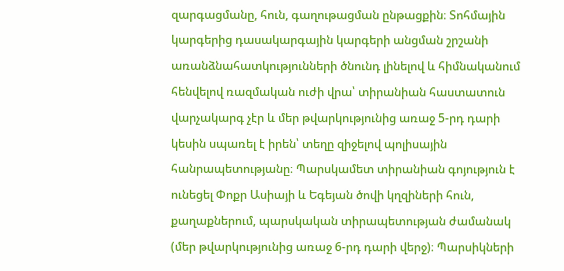զարգացմանը, հուն, գաղութացման ընթացքին։ Տոհմային կարգերից դասակարգային կարգերի անցման շրշանի առանձնահատկությունների ծնունդ լինելով և հիմնականում հենվելով ռազմական ուժի վրա՝ տիրանիան հաստատուն վարչակարգ չէր և մեր թվարկությունից առաջ 5-րդ դարի կեսին սպառել է իրեն՝ տեղը զիջելով պոլիսային հանրապետությանը։ Պարսկամետ տիրանիան գոյություն է ունեցել Փոքր Ասիայի և Եգեյան ծովի կղզիների հուն, քաղաքներում, պարսկական տիրապետության ժամանակ (մեր թվարկությունից առաջ 6-րդ դարի վերջ)։ Պարսիկների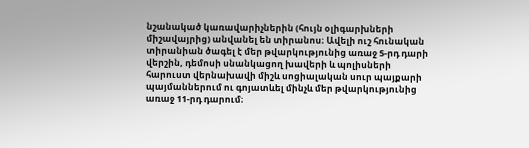նշանակած կառավարիչներին (հույն օլիգարխների միշավայրից) անվանել են տիրանոս։ Ավելի ուշ հունական տիրանիան ծագել է մեր թվարկությունից առաջ 5-րդ դարի վերշին, դեմոսի սնանկացող խավերի և պոլիսների հարուստ վերնախավի միշև սոցիալական սուր պայքարի պայմաններում ու գոյատևել մինչև մեր թվարկությունից առաջ 11-րդ դարում։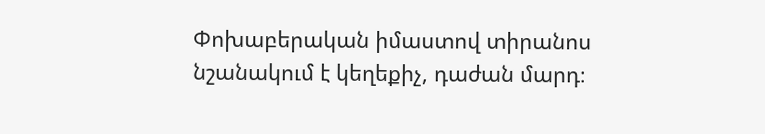Փոխաբերական իմաստով տիրանոս նշանակում է կեղեքիչ, դաժան մարդ։